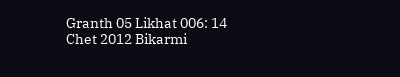Granth 05 Likhat 006: 14 Chet 2012 Bikarmi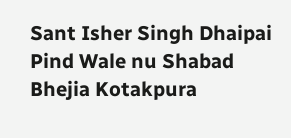Sant Isher Singh Dhaipai Pind Wale nu Shabad Bhejia Kotakpura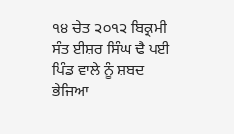੧੪ ਚੇਤ ੨੦੧੨ ਬਿਕ੍ਰਮੀ ਸੰਤ ਈਸ਼ਰ ਸਿੰਘ ਢੈ ਪਈ ਪਿੰਡ ਵਾਲੇ ਨੂੰ ਸ਼ਬਦ ਭੇਜਿਆ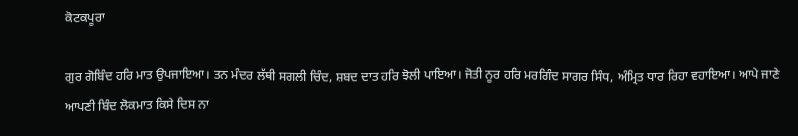ਕੋਟਕਪੂਰਾ

ਗੁਰ ਗੋਬਿੰਦ ਹਰਿ ਮਾਤ ਉਪਜਾਇਆ। ਤਨ ਮੰਦਰ ਲੱਥੀ ਸਗਲੀ ਚਿੰਦ, ਸ਼ਬਦ ਦਾਤ ਹਰਿ ਝੋਲੀ ਪਾਇਆ। ਜੋਤੀ ਨੂਰ ਹਰਿ ਮਰਗਿੰਦ ਸਾਗਰ ਸਿੰਧ, ਅੰਮ੍ਰਿਤ ਧਾਰ ਰਿਹਾ ਵਹਾਇਆ। ਆਪੇ ਜਾਣੇ ਆਪਣੀ ਬਿੰਦ ਲੋਕਮਾਤ ਕਿਸੇ ਦਿਸ ਨਾ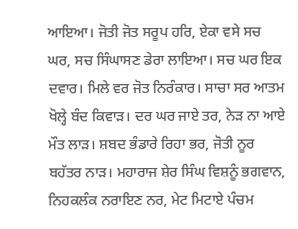ਆਇਆ। ਜੋਤੀ ਜੋਤ ਸਰੂਪ ਹਰਿ, ਏਕਾ ਵਸੇ ਸਚ ਘਰ, ਸਚ ਸਿੰਘਾਸਣ ਡੇਰਾ ਲਾਇਆ। ਸਚ ਘਰ ਇਕ ਦਵਾਰ। ਮਿਲੇ ਵਰ ਜੋਤ ਨਿਰੰਕਾਰ। ਸਾਚਾ ਸਰ ਆਤਮ ਖੋਲ੍ਹੇ ਬੰਦ ਕਿਵਾੜ। ਦਰ ਘਰ ਜਾਏ ਤਰ, ਨੇੜ ਨਾ ਆਏ ਮੌਤ ਲਾੜ। ਸ਼ਬਦ ਭੰਡਾਰੇ ਰਿਹਾ ਭਰ, ਜੋਤੀ ਨੂਰ ਬਹੱਤਰ ਨਾੜ। ਮਹਾਰਾਜ ਸ਼ੇਰ ਸਿੰਘ ਵਿਸ਼ਨੂੰ ਭਗਵਾਨ, ਨਿਹਕਲੰਕ ਨਰਾਇਣ ਨਰ, ਮੇਟ ਮਿਟਾਏ ਪੰਚਮ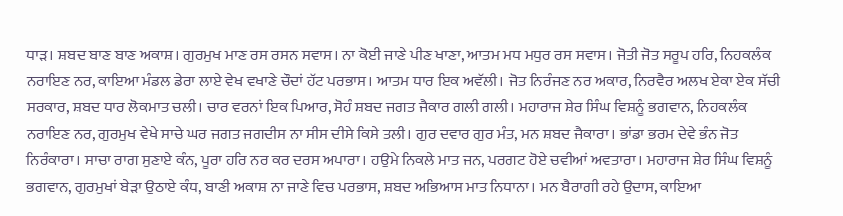ਧਾੜ। ਸ਼ਬਦ ਬਾਣ ਬਾਣ ਅਕਾਸ਼। ਗੁਰਮੁਖ ਮਾਣ ਰਸ ਰਸਨ ਸਵਾਸ। ਨਾ ਕੋਈ ਜਾਣੇ ਪੀਣ ਖਾਣਾ, ਆਤਮ ਮਧ ਮਧੁਰ ਰਸ ਸਵਾਸ। ਜੋਤੀ ਜੋਤ ਸਰੂਪ ਹਰਿ, ਨਿਹਕਲੰਕ ਨਰਾਇਣ ਨਰ, ਕਾਇਆ ਮੰਡਲ ਡੇਰਾ ਲਾਏ ਵੇਖ ਵਖਾਣੇ ਚੌਦਾਂ ਹੱਟ ਪਰਭਾਸ। ਆਤਮ ਧਾਰ ਇਕ ਅਵੱਲੀ। ਜੋਤ ਨਿਰੰਜਣ ਨਰ ਅਕਾਰ, ਨਿਰਵੈਰ ਅਲਖ ਏਕਾ ਏਕ ਸੱਚੀ ਸਰਕਾਰ, ਸ਼ਬਦ ਧਾਰ ਲੋਕਮਾਤ ਚਲੀ। ਚਾਰ ਵਰਨਾਂ ਇਕ ਪਿਆਰ, ਸੋਹੰ ਸ਼ਬਦ ਜਗਤ ਜੈਕਾਰ ਗਲੀ ਗਲੀ। ਮਹਾਰਾਜ ਸ਼ੇਰ ਸਿੰਘ ਵਿਸ਼ਨੂੰ ਭਗਵਾਨ, ਨਿਹਕਲੰਕ ਨਰਾਇਣ ਨਰ, ਗੁਰਮੁਖ ਵੇਖੇ ਸਾਚੇ ਘਰ ਜਗਤ ਜਗਦੀਸ ਨਾ ਸੀਸ ਦੀਸੇ ਕਿਸੇ ਤਲੀ। ਗੁਰ ਦਵਾਰ ਗੁਰ ਮੰਤ, ਮਨ ਸ਼ਬਦ ਜੈਕਾਰਾ। ਭਾਂਡਾ ਭਰਮ ਦੇਵੇ ਭੰਨ ਜੋਤ ਨਿਰੰਕਾਰਾ। ਸਾਚਾ ਰਾਗ ਸੁਣਾਏ ਕੰਨ, ਪੂਰਾ ਹਰਿ ਨਰ ਕਰ ਦਰਸ ਅਪਾਰਾ। ਹਉਮੇ ਨਿਕਲੇ ਮਾਤ ਜਨ, ਪਰਗਟ ਹੋਏ ਚਵੀਆਂ ਅਵਤਾਰਾ। ਮਹਾਰਾਜ ਸ਼ੇਰ ਸਿੰਘ ਵਿਸ਼ਨੂੰ ਭਗਵਾਨ, ਗੁਰਮੁਖਾਂ ਬੇੜਾ ਉਠਾਏ ਕੰਧ, ਬਾਣੀ ਅਕਾਸ਼ ਨਾ ਜਾਣੇ ਵਿਚ ਪਰਭਾਸ, ਸ਼ਬਦ ਅਭਿਆਸ ਮਾਤ ਨਿਧਾਨਾ। ਮਨ ਬੈਰਾਗੀ ਰਹੇ ਉਦਾਸ, ਕਾਇਆ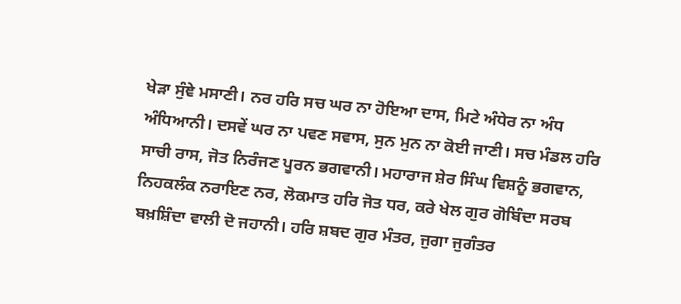ਖੇੜਾ ਸੁੰਞੇ ਮਸਾਣੀ। ਨਰ ਹਰਿ ਸਚ ਘਰ ਨਾ ਹੋਇਆ ਦਾਸ, ਮਿਟੇ ਅੰਧੇਰ ਨਾ ਅੰਧ ਅੰਧਿਆਨੀ। ਦਸਵੇਂ ਘਰ ਨਾ ਪਵਣ ਸਵਾਸ, ਸੁਨ ਮੁਨ ਨਾ ਕੋਈ ਜਾਣੀ। ਸਚ ਮੰਡਲ ਹਰਿ ਸਾਚੀ ਰਾਸ, ਜੋਤ ਨਿਰੰਜਣ ਪੂਰਨ ਭਗਵਾਨੀ। ਮਹਾਰਾਜ ਸ਼ੇਰ ਸਿੰਘ ਵਿਸ਼ਨੂੰ ਭਗਵਾਨ, ਨਿਹਕਲੰਕ ਨਰਾਇਣ ਨਰ, ਲੋਕਮਾਤ ਹਰਿ ਜੋਤ ਧਰ, ਕਰੇ ਖੇਲ ਗੁਰ ਗੋਬਿੰਦਾ ਸਰਬ ਬਖ਼ਸ਼ਿੰਦਾ ਵਾਲੀ ਦੋ ਜਹਾਨੀ। ਹਰਿ ਸ਼ਬਦ ਗੁਰ ਮੰਤਰ, ਜੁਗਾ ਜੁਗੰਤਰ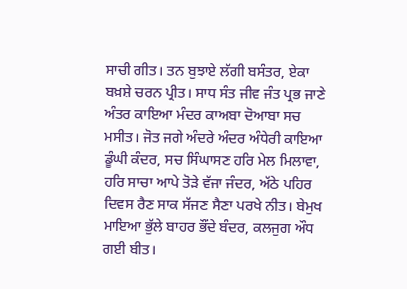ਸਾਚੀ ਗੀਤ। ਤਨ ਬੁਝਾਏ ਲੱਗੀ ਬਸੰਤਰ, ਏਕਾ ਬਖ਼ਸ਼ੇ ਚਰਨ ਪ੍ਰੀਤ। ਸਾਧ ਸੰਤ ਜੀਵ ਜੰਤ ਪ੍ਰਭ ਜਾਣੇ ਅੰਤਰ ਕਾਇਆ ਮੰਦਰ ਕਾਅਬਾ ਦੋਆਬਾ ਸਚ ਮਸੀਤ। ਜੋਤ ਜਗੇ ਅੰਦਰੇ ਅੰਦਰ ਅੰਧੇਰੀ ਕਾਇਆ ਡੂੰਘੀ ਕੰਦਰ, ਸਚ ਸਿੰਘਾਸਣ ਹਰਿ ਮੇਲ ਮਿਲਾਵਾ, ਹਰਿ ਸਾਚਾ ਆਪੇ ਤੋੜੇ ਵੱਜਾ ਜੰਦਰ, ਅੱਠੇ ਪਹਿਰ ਦਿਵਸ ਰੈਣ ਸਾਕ ਸੱਜਣ ਸੈਣਾ ਪਰਖੇ ਨੀਤ। ਬੇਮੁਖ ਮਾਇਆ ਭੁੱਲੇ ਬਾਹਰ ਭੌਂਦੇ ਬੰਦਰ, ਕਲਜੁਗ ਔਧ ਗਈ ਬੀਤ।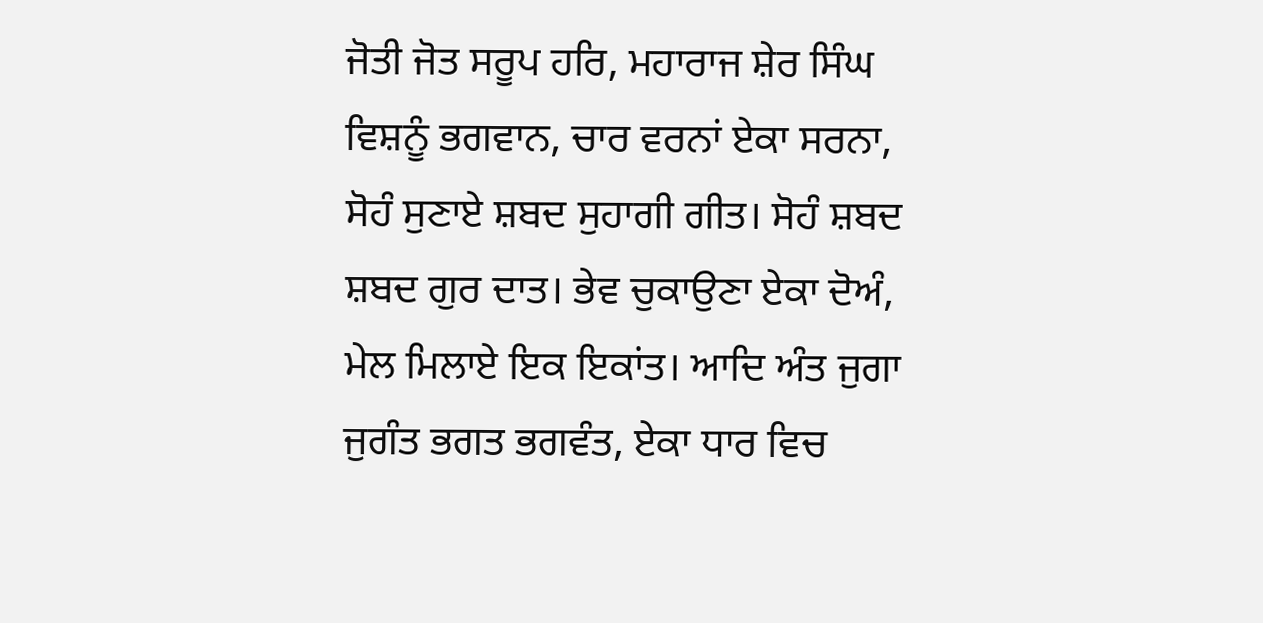ਜੋਤੀ ਜੋਤ ਸਰੂਪ ਹਰਿ, ਮਹਾਰਾਜ ਸ਼ੇਰ ਸਿੰਘ ਵਿਸ਼ਨੂੰ ਭਗਵਾਨ, ਚਾਰ ਵਰਨਾਂ ਏਕਾ ਸਰਨਾ, ਸੋਹੰ ਸੁਣਾਏ ਸ਼ਬਦ ਸੁਹਾਗੀ ਗੀਤ। ਸੋਹੰ ਸ਼ਬਦ ਸ਼ਬਦ ਗੁਰ ਦਾਤ। ਭੇਵ ਚੁਕਾਉਣਾ ਏਕਾ ਦੋਅੰ, ਮੇਲ ਮਿਲਾਏ ਇਕ ਇਕਾਂਤ। ਆਦਿ ਅੰਤ ਜੁਗਾ ਜੁਗੰਤ ਭਗਤ ਭਗਵੰਤ, ਏਕਾ ਧਾਰ ਵਿਚ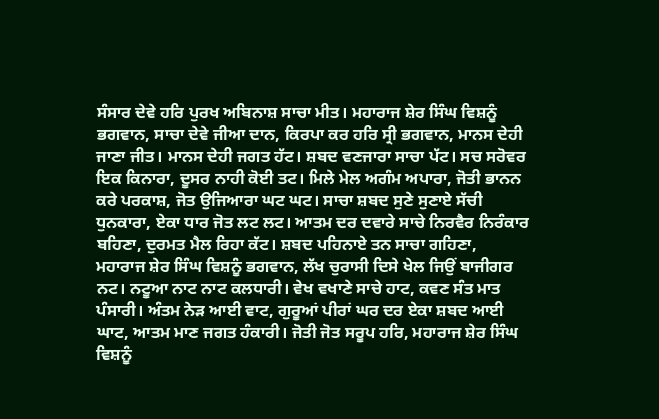ਸੰਸਾਰ ਦੇਵੇ ਹਰਿ ਪੁਰਖ ਅਬਿਨਾਸ਼ ਸਾਚਾ ਮੀਤ। ਮਹਾਰਾਜ ਸ਼ੇਰ ਸਿੰਘ ਵਿਸ਼ਨੂੰ ਭਗਵਾਨ, ਸਾਚਾ ਦੇਵੇ ਜੀਆ ਦਾਨ, ਕਿਰਪਾ ਕਰ ਹਰਿ ਸ੍ਰੀ ਭਗਵਾਨ, ਮਾਨਸ ਦੇਹੀ ਜਾਣਾ ਜੀਤ। ਮਾਨਸ ਦੇਹੀ ਜਗਤ ਹੱਟ। ਸ਼ਬਦ ਵਣਜਾਰਾ ਸਾਚਾ ਪੱਟ। ਸਚ ਸਰੋਵਰ ਇਕ ਕਿਨਾਰਾ, ਦੂਸਰ ਨਾਹੀ ਕੋਈ ਤਟ। ਮਿਲੇ ਮੇਲ ਅਗੰਮ ਅਪਾਰਾ, ਜੋਤੀ ਭਾਨਨ ਕਰੇ ਪਰਕਾਸ਼, ਜੋਤ ਉਜਿਆਰਾ ਘਟ ਘਟ। ਸਾਚਾ ਸ਼ਬਦ ਸੁਣੇ ਸੁਣਾਏ ਸੱਚੀ ਧੁਨਕਾਰਾ, ਏਕਾ ਧਾਰ ਜੋਤ ਲਟ ਲਟ। ਆਤਮ ਦਰ ਦਵਾਰੇ ਸਾਚੇ ਨਿਰਵੈਰ ਨਿਰੰਕਾਰ ਬਹਿਣਾ, ਦੁਰਮਤ ਮੈਲ ਰਿਹਾ ਕੱਟ। ਸ਼ਬਦ ਪਹਿਨਾਏ ਤਨ ਸਾਚਾ ਗਹਿਣਾ, ਮਹਾਰਾਜ ਸ਼ੇਰ ਸਿੰਘ ਵਿਸ਼ਨੂੰ ਭਗਵਾਨ, ਲੱਖ ਚੁਰਾਸੀ ਦਿਸੇ ਖੇਲ ਜਿਉਂ ਬਾਜੀਗਰ ਨਟ। ਨਟੂਆ ਨਾਟ ਨਾਟ ਕਲਧਾਰੀ। ਵੇਖ ਵਖਾਣੇ ਸਾਚੇ ਹਾਟ, ਕਵਣ ਸੰਤ ਮਾਤ ਪੰਸਾਰੀ। ਅੰਤਮ ਨੇੜ ਆਈ ਵਾਟ, ਗੁਰੂਆਂ ਪੀਰਾਂ ਘਰ ਦਰ ਏਕਾ ਸ਼ਬਦ ਆਈ ਘਾਟ, ਆਤਮ ਮਾਣ ਜਗਤ ਹੰਕਾਰੀ। ਜੋਤੀ ਜੋਤ ਸਰੂਪ ਹਰਿ, ਮਹਾਰਾਜ ਸ਼ੇਰ ਸਿੰਘ ਵਿਸ਼ਨੂੰ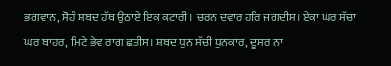ਭਗਵਾਨ, ਸੋਹੰ ਸ਼ਬਦ ਹੱਥ ਉਠਾਏ ਇਕ ਕਟਾਰੀ। ਚਰਨ ਦਵਾਰ ਹਰਿ ਜਗਦੀਸ। ਏਕਾ ਘਰ ਸੱਚਾ ਘਰ ਬਾਹਰ, ਮਿਟੇ ਭੇਵ ਰਾਗ ਛਤੀਸ। ਸ਼ਬਦ ਧੁਨ ਸੱਚੀ ਧੁਨਕਾਰ, ਦੂਸਰ ਨਾ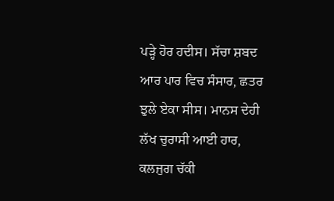ਪੜ੍ਹੇ ਹੋਰ ਹਦੀਸ। ਸੱਚਾ ਸ਼ਬਦ ਆਰ ਪਾਰ ਵਿਚ ਸੰਸਾਰ, ਛਤਰ ਝੁਲੇ ਏਕਾ ਸੀਸ। ਮਾਨਸ ਦੇਹੀ ਲੱਖ ਚੁਰਾਸੀ ਆਈ ਹਾਰ, ਕਲਜੁਗ ਚੱਕੀ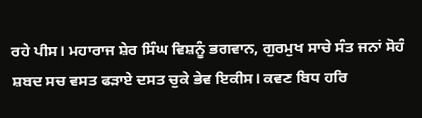ਰਹੇ ਪੀਸ। ਮਹਾਰਾਜ ਸ਼ੇਰ ਸਿੰਘ ਵਿਸ਼ਨੂੰ ਭਗਵਾਨ, ਗੁਰਮੁਖ ਸਾਚੇ ਸੰਤ ਜਨਾਂ ਸੋਹੰ ਸ਼ਬਦ ਸਚ ਵਸਤ ਫੜਾਏ ਦਸਤ ਚੁਕੇ ਭੇਵ ਇਕੀਸ। ਕਵਣ ਬਿਧ ਹਰਿ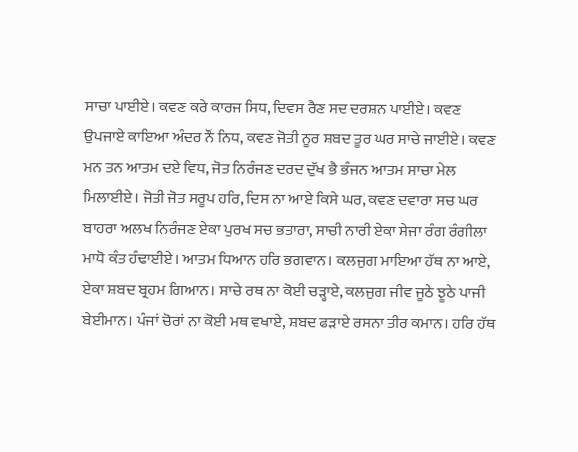ਸਾਚਾ ਪਾਈਏ। ਕਵਣ ਕਰੇ ਕਾਰਜ ਸਿਧ, ਦਿਵਸ ਰੈਣ ਸਦ ਦਰਸ਼ਨ ਪਾਈਏ। ਕਵਣ ਉਪਜਾਏ ਕਾਇਆ ਅੰਦਰ ਨੌਂ ਨਿਧ, ਕਵਣ ਜੋਤੀ ਨੂਰ ਸ਼ਬਦ ਤੂਰ ਘਰ ਸਾਚੇ ਜਾਈਏ। ਕਵਣ ਮਨ ਤਨ ਆਤਮ ਦਏ ਵਿਧ, ਜੋਤ ਨਿਰੰਜਣ ਦਰਦ ਦੁੱਖ ਭੈ ਭੰਜਨ ਆਤਮ ਸਾਚਾ ਮੇਲ ਮਿਲਾਈਏ। ਜੋਤੀ ਜੋਤ ਸਰੂਪ ਹਰਿ, ਦਿਸ ਨਾ ਆਏ ਕਿਸੇ ਘਰ, ਕਵਣ ਦਵਾਰਾ ਸਚ ਘਰ ਬਾਹਰਾ ਅਲਖ ਨਿਰੰਜਣ ਏਕਾ ਪੁਰਖ ਸਚ ਭਤਾਰਾ, ਸਾਚੀ ਨਾਰੀ ਏਕਾ ਸੇਜਾ ਰੰਗ ਰੰਗੀਲਾ ਮਾਧੋ ਕੰਤ ਹੰਢਾਈਏ। ਆਤਮ ਧਿਆਨ ਹਰਿ ਭਗਵਾਨ। ਕਲਜੁਗ ਮਾਇਆ ਹੱਥ ਨਾ ਆਏ, ਏਕਾ ਸ਼ਬਦ ਬ੍ਰਹਮ ਗਿਆਨ। ਸਾਚੇ ਰਥ ਨਾ ਕੋਈ ਚੜ੍ਹਾਏ, ਕਲਜੁਗ ਜੀਵ ਜੂਠੇ ਝੂਠੇ ਪਾਜੀ ਬੇਈਮਾਨ। ਪੰਜਾਂ ਚੋਰਾਂ ਨਾ ਕੋਈ ਮਥ ਵਖਾਏ, ਸ਼ਬਦ ਫੜਾਏ ਰਸਨਾ ਤੀਰ ਕਮਾਨ। ਹਰਿ ਹੱਥ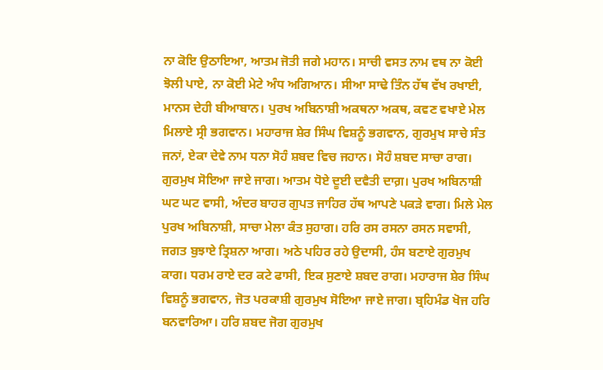ਨਾ ਕੋਇ ਉਠਾਇਆ, ਆਤਮ ਜੋਤੀ ਜਗੇ ਮਹਾਨ। ਸਾਚੀ ਵਸਤ ਨਾਮ ਵਥ ਨਾ ਕੋਈ ਝੋਲੀ ਪਾਏ, ਨਾ ਕੋਈ ਮੇਟੇ ਅੰਧ ਅਗਿਆਨ। ਸੀਆ ਸਾਢੇ ਤਿੰਨ ਹੱਥ ਵੱਖ ਰਖਾਈ, ਮਾਨਸ ਦੇਹੀ ਬੀਆਬਾਨ। ਪੁਰਖ ਅਬਿਨਾਸ਼ੀ ਅਕਥਨਾ ਅਕਥ, ਕਵਣ ਵਖਾਏ ਮੇਲ ਮਿਲਾਏ ਸ੍ਰੀ ਭਗਵਾਨ। ਮਹਾਰਾਜ ਸ਼ੇਰ ਸਿੰਘ ਵਿਸ਼ਨੂੰ ਭਗਵਾਨ, ਗੁਰਮੁਖ ਸਾਚੇ ਸੰਤ ਜਨਾਂ, ਏਕਾ ਦੇਵੇ ਨਾਮ ਧਨਾ ਸੋਹੰ ਸ਼ਬਦ ਵਿਚ ਜਹਾਨ। ਸੋਹੰ ਸ਼ਬਦ ਸਾਚਾ ਰਾਗ। ਗੁਰਮੁਖ ਸੋਇਆ ਜਾਏ ਜਾਗ। ਆਤਮ ਧੋਏ ਦੂਈ ਦਵੈਤੀ ਦਾਗ਼। ਪੁਰਖ ਅਬਿਨਾਸ਼ੀ ਘਟ ਘਟ ਵਾਸੀ, ਅੰਦਰ ਬਾਹਰ ਗੁਪਤ ਜਾਹਿਰ ਹੱਥ ਆਪਣੇ ਪਕੜੇ ਵਾਗ। ਮਿਲੇ ਮੇਲ ਪੁਰਖ ਅਬਿਨਾਸ਼ੀ, ਸਾਚਾ ਮੇਲਾ ਕੰਤ ਸੁਹਾਗ। ਹਰਿ ਰਸ ਰਸਨਾ ਰਸਨ ਸਵਾਸੀ, ਜਗਤ ਬੁਝਾਏ ਤ੍ਰਿਸ਼ਨਾ ਆਗ। ਅਠੇ ਪਹਿਰ ਰਹੇ ਉਦਾਸੀ, ਹੰਸ ਬਣਾਏ ਗੁਰਮੁਖ ਕਾਗ। ਧਰਮ ਰਾਏ ਦਰ ਕਟੇ ਫਾਸੀ, ਇਕ ਸੁਣਾਏ ਸ਼ਬਦ ਰਾਗ। ਮਹਾਰਾਜ ਸ਼ੇਰ ਸਿੰਘ ਵਿਸ਼ਨੂੰ ਭਗਵਾਨ, ਜੋਤ ਪਰਕਾਸ਼ੀ ਗੁਰਮੁਖ ਸੋਇਆ ਜਾਏ ਜਾਗ। ਬ੍ਰਹਿਮੰਡ ਖੋਜ ਹਰਿ ਬਨਵਾਰਿਆ। ਹਰਿ ਸ਼ਬਦ ਜੋਗ ਗੁਰਮੁਖ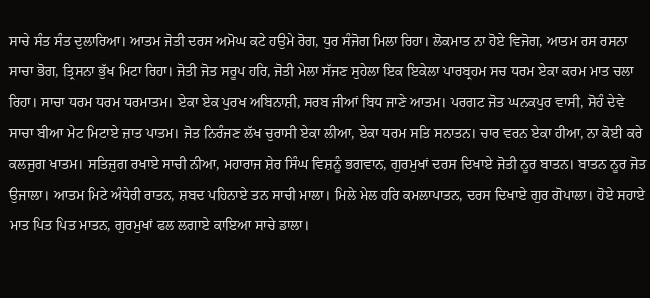ਸਾਚੇ ਸੰਤ ਸੰਤ ਦੁਲਾਰਿਆ। ਆਤਮ ਜੋਤੀ ਦਰਸ ਅਮੋਘ ਕਟੇ ਹਉਮੇ ਰੋਗ, ਧੁਰ ਸੰਜੋਗ ਮਿਲਾ ਰਿਹਾ। ਲੋਕਮਾਤ ਨਾ ਹੋਏ ਵਿਜੋਗ, ਆਤਮ ਰਸ ਰਸਨਾ ਸਾਚਾ ਭੋਗ, ਤ੍ਰਿਸਨਾ ਭੁੱਖ ਮਿਟਾ ਰਿਹਾ। ਜੋਤੀ ਜੋਤ ਸਰੂਪ ਹਰਿ, ਜੋਤੀ ਮੇਲਾ ਸੱਜਣ ਸੁਹੇਲਾ ਇਕ ਇਕੇਲਾ ਪਾਰਬ੍ਰਹਮ ਸਚ ਧਰਮ ਏਕਾ ਕਰਮ ਮਾਤ ਚਲਾ ਰਿਹਾ। ਸਾਚਾ ਧਰਮ ਧਰਮ ਧਰਮਾਤਮ। ਏਕਾ ਏਕ ਪੁਰਖ ਅਬਿਨਾਸ਼ੀ, ਸਰਬ ਜੀਆਂ ਬਿਧ ਜਾਣੇ ਆਤਮ। ਪਰਗਟ ਜੋਤ ਘਨਕਪੁਰ ਵਾਸੀ, ਸੋਹੰ ਦੇਵੇ ਸਾਚਾ ਬੀਆ ਮੇਟ ਮਿਟਾਏ ਜ਼ਾਤ ਪਾਤਮ। ਜੋਤ ਨਿਰੰਜਣ ਲੱਖ ਚੁਰਾਸੀ ਏਕਾ ਲੀਆ, ਏਕਾ ਧਰਮ ਸਤਿ ਸਨਾਤਨ। ਚਾਰ ਵਰਨ ਏਕਾ ਹੀਆ, ਨਾ ਕੋਈ ਕਰੇ ਕਲਜੁਗ ਖਾਤਮ। ਸਤਿਜੁਗ ਰਖਾਏ ਸਾਚੀ ਨੀਆ, ਮਹਾਰਾਜ ਸ਼ੇਰ ਸਿੰਘ ਵਿਸ਼ਨੂੰ ਭਗਵਾਨ, ਗੁਰਮੁਖਾਂ ਦਰਸ ਦਿਖਾਏ ਜੋਤੀ ਨੂਰ ਬਾਤਨ। ਬਾਤਨ ਨੂਰ ਜੋਤ ਉਜਾਲਾ। ਆਤਮ ਮਿਟੇ ਅੰਧੇਰੀ ਰਾਤਨ, ਸ਼ਬਦ ਪਹਿਨਾਏ ਤਨ ਸਾਚੀ ਮਾਲਾ। ਮਿਲੇ ਮੇਲ ਹਰਿ ਕਮਲਾਪਾਤਨ, ਦਰਸ ਦਿਖਾਏ ਗੁਰ ਗੋਪਾਲਾ। ਹੋਏ ਸਹਾਏ ਮਾਤ ਪਿਤ ਪਿਤ ਮਾਤਨ, ਗੁਰਮੁਖਾਂ ਫਲ ਲਗਾਏ ਕਾਇਆ ਸਾਚੇ ਡਾਲਾ।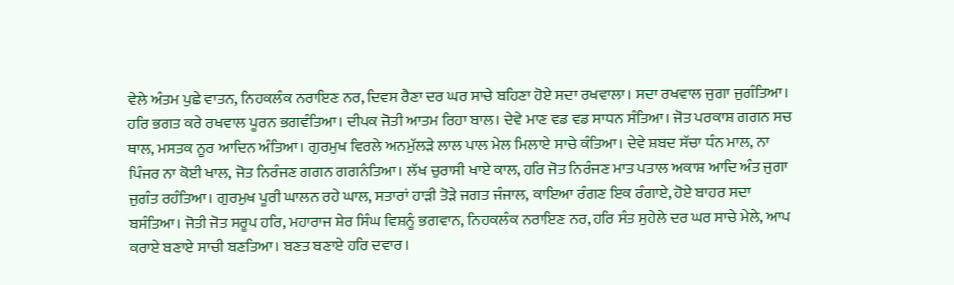ਵੇਲੇ ਅੰਤਮ ਪੁਛੇ ਵਾਤਨ, ਨਿਹਕਲੰਕ ਨਰਾਇਣ ਨਰ, ਦਿਵਸ ਰੈਣਾ ਦਰ ਘਰ ਸਾਚੇ ਬਹਿਣਾ ਹੋਏ ਸਦਾ ਰਖਵਾਲਾ। ਸਦਾ ਰਖਵਾਲ ਜੁਗਾ ਜੁਗੰਤਿਆ। ਹਰਿ ਭਗਤ ਕਰੇ ਰਖਵਾਲ ਪੂਰਨ ਭਗਵੰਤਿਆ। ਦੀਪਕ ਜੋਤੀ ਆਤਮ ਰਿਹਾ ਬਾਲ। ਦੇਵੇ ਮਾਣ ਵਡ ਵਡ ਸਾਧਨ ਸੰਤਿਆ। ਜੋਤ ਪਰਕਾਸ਼ ਗਗਨ ਸਚ ਥਾਲ, ਮਸਤਕ ਨੂਰ ਆਦਿਨ ਅੰਤਿਆ। ਗੁਰਮੁਖ ਵਿਰਲੇ ਅਨਮੁੱਲੜੇ ਲਾਲ ਪਾਲ ਮੇਲ ਮਿਲਾਏ ਸਾਚੇ ਕੰਤਿਆ। ਦੇਵੇ ਸ਼ਬਦ ਸੱਚਾ ਧੰਨ ਮਾਲ, ਨਾ ਪਿੰਜਰ ਨਾ ਕੋਈ ਖਾਲ, ਜੋਤ ਨਿਰੰਜਣ ਗਗਨ ਗਗਨੰਤਿਆ। ਲੱਖ ਚੁਰਾਸੀ ਖਾਏ ਕਾਲ, ਹਰਿ ਜੋਤ ਨਿਰੰਜਣ ਮਾਤ ਪਤਾਲ ਅਕਾਸ਼ ਆਦਿ ਅੰਤ ਜੁਗਾ ਜੁਗੰਤ ਰਹੰਤਿਆ। ਗੁਰਮੁਖ ਪੂਰੀ ਘਾਲਨ ਰਹੇ ਘਾਲ, ਸਤਾਰਾਂ ਹਾੜੀ ਤੋੜੇ ਜਗਤ ਜੰਜਾਲ, ਕਾਇਆ ਰੰਗਣ ਇਕ ਰੰਗਾਏ, ਹੋਏ ਬਾਹਰ ਸਦਾ ਬਸੰਤਿਆ। ਜੋਤੀ ਜੋਤ ਸਰੂਪ ਹਰਿ, ਮਹਾਰਾਜ ਸ਼ੇਰ ਸਿੰਘ ਵਿਸ਼ਨੂੰ ਭਗਵਾਨ, ਨਿਹਕਲੰਕ ਨਰਾਇਣ ਨਰ, ਹਰਿ ਸੰਤ ਸੁਹੇਲੇ ਦਰ ਘਰ ਸਾਚੇ ਮੇਲੇ, ਆਪ ਕਰਾਏ ਬਣਾਏ ਸਾਚੀ ਬਣਤਿਆ। ਬਣਤ ਬਣਾਏ ਹਰਿ ਦਵਾਰ।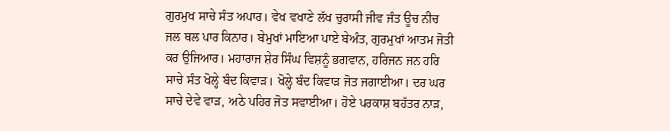ਗੁਰਮੁਖ ਸਾਚੇ ਸੰਤ ਅਪਾਰ। ਵੇਖ ਵਖਾਣੇ ਲੱਖ ਚੁਰਾਸੀ ਜੀਵ ਜੰਤ ਊਚ ਨੀਚ ਜਲ ਥਲ ਪਾਰ ਕਿਨਾਰ। ਬੇਮੁਖਾਂ ਮਾਇਆ ਪਾਏ ਬੇਅੰਤ, ਗੁਰਮੁਖਾਂ ਆਤਮ ਜੋਤੀ ਕਰ ਉਜਿਆਰ। ਮਹਾਰਾਜ ਸ਼ੇਰ ਸਿੰਘ ਵਿਸ਼ਨੂੰ ਭਗਵਾਨ, ਹਰਿਜਨ ਜਨ ਹਰਿ ਸਾਚੇ ਸੰਤ ਖੋਲ੍ਹੇ ਬੰਦ ਕਿਵਾੜ। ਖੋਲ੍ਹੇ ਬੰਦ ਕਿਵਾੜ ਜੋਤ ਜਗਾਈਆ। ਦਰ ਘਰ ਸਾਚੇ ਦੇਵੇ ਵਾੜ, ਅਠੇ ਪਹਿਰ ਜੋਤ ਸਵਾਈਆ। ਹੋਏ ਪਰਕਾਸ਼ ਬਹੱਤਰ ਨਾੜ,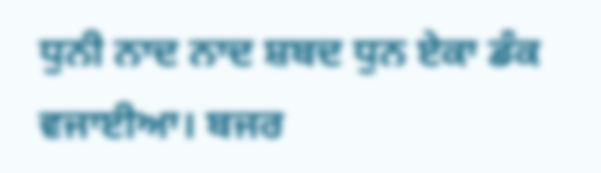ਧੁਨੀ ਨਾਦ ਨਾਦ ਸ਼ਬਦ ਧੁਨ ਏਕਾ ਡੰਕ ਵਜਾਈਆ। ਬਜਰ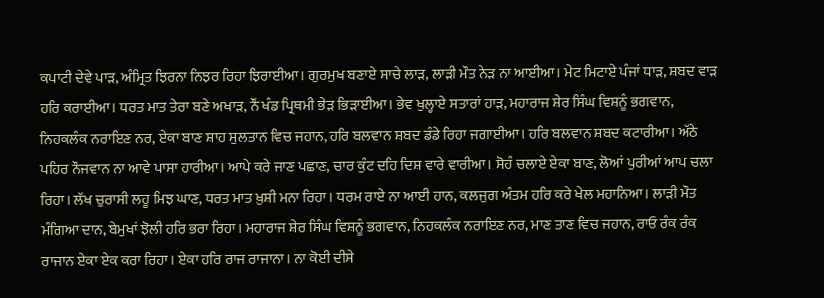ਕਪਾਟੀ ਦੇਵੇ ਪਾੜ, ਅੰਮ੍ਰਿਤ ਝਿਰਨਾ ਨਿਝਰ ਰਿਹਾ ਝਿਰਾਈਆ। ਗੁਰਮੁਖ ਬਣਾਏ ਸਾਚੇ ਲਾੜ, ਲਾੜੀ ਮੌਤ ਨੇੜ ਨਾ ਆਈਆ। ਮੇਟ ਮਿਟਾਏ ਪੰਜਾਂ ਧਾੜ, ਸ਼ਬਦ ਵਾੜ ਹਰਿ ਕਰਾਈਆ। ਧਰਤ ਮਾਤ ਤੇਰਾ ਬਣੇ ਅਖਾੜ, ਨੌਂ ਖੰਡ ਪ੍ਰਿਥਮੀ ਭੇੜ ਭਿੜਾਈਆ। ਭੇਵ ਖੁਲ੍ਹਾਏ ਸਤਾਰਾਂ ਹਾੜ, ਮਹਾਰਾਜ ਸ਼ੇਰ ਸਿੰਘ ਵਿਸ਼ਨੂੰ ਭਗਵਾਨ, ਨਿਹਕਲੰਕ ਨਰਾਇਣ ਨਰ, ਏਕਾ ਬਾਣ ਸ਼ਾਹ ਸੁਲਤਾਨ ਵਿਚ ਜਹਾਨ, ਹਰਿ ਬਲਵਾਨ ਸ਼ਬਦ ਡੰਡੇ ਰਿਹਾ ਜਗਾਈਆ। ਹਰਿ ਬਲਵਾਨ ਸ਼ਬਦ ਕਟਾਰੀਆ। ਅੱਠੇ ਪਹਿਰ ਨੌਜਵਾਨ ਨਾ ਆਵੇ ਪਾਸਾ ਹਾਰੀਆ। ਆਪੇ ਕਰੇ ਜਾਣ ਪਛਾਣ, ਚਾਰ ਕੁੰਟ ਦਹਿ ਦਿਸ਼ ਵਾਰੇ ਵਾਰੀਆ। ਸੋਹੰ ਚਲਾਏ ਏਕਾ ਬਾਣ, ਲੋਆਂ ਪੁਰੀਆਂ ਆਪ ਚਲਾ ਰਿਹਾ। ਲੱਖ ਚੁਰਾਸੀ ਲਹੂ ਮਿਝ ਘਾਣ, ਧਰਤ ਮਾਤ ਖ਼ੁਸ਼ੀ ਮਨਾ ਰਿਹਾ। ਧਰਮ ਰਾਏ ਨਾ ਆਈ ਹਾਨ, ਕਲਜੁਗ ਅੰਤਮ ਹਰਿ ਕਰੇ ਖੇਲ ਮਹਾਨਿਆ। ਲਾੜੀ ਮੌਤ ਮੰਗਿਆ ਦਾਨ, ਬੇਮੁਖਾਂ ਝੋਲੀ ਹਰਿ ਭਰਾ ਰਿਹਾ। ਮਹਾਰਾਜ ਸ਼ੇਰ ਸਿੰਘ ਵਿਸ਼ਨੂੰ ਭਗਵਾਨ, ਨਿਹਕਲੰਕ ਨਰਾਇਣ ਨਰ, ਮਾਣ ਤਾਣ ਵਿਚ ਜਹਾਨ, ਰਾਓ ਰੰਕ ਰੰਕ ਰਾਜਾਨ ਏਕਾ ਏਕ ਕਰਾ ਰਿਹਾ। ਏਕਾ ਹਰਿ ਰਾਜ ਰਾਜਾਨਾ। ਨਾ ਕੋਈ ਦੀਸੇ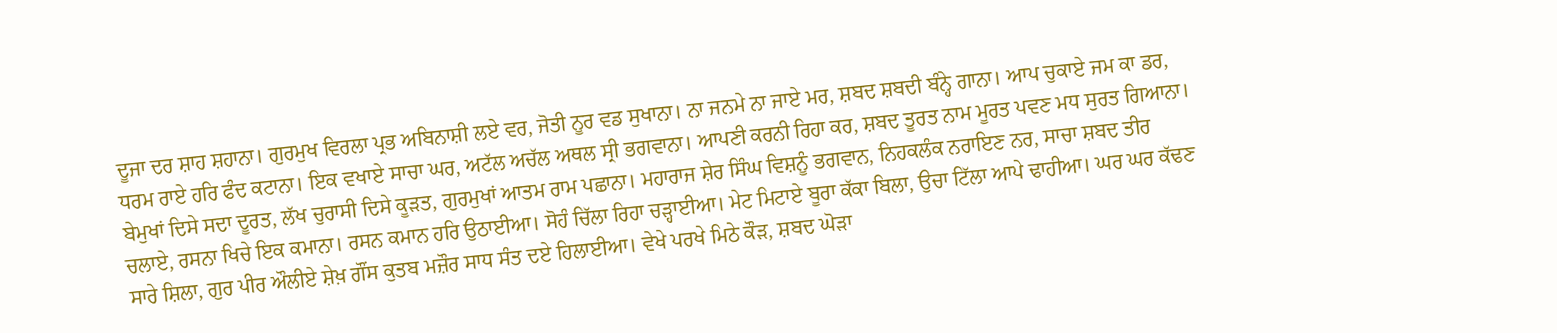ਦੂਜਾ ਦਰ ਸ਼ਾਹ ਸ਼ਹਾਨਾ। ਗੁਰਮੁਖ ਵਿਰਲਾ ਪ੍ਰਭ ਅਬਿਨਾਸ਼ੀ ਲਏ ਵਰ, ਜੋਤੀ ਨੂਰ ਵਡ ਸੁਖਾਨਾ। ਨਾ ਜਨਮੇ ਨਾ ਜਾਏ ਮਰ, ਸ਼ਬਦ ਸ਼ਬਦੀ ਬੰਨ੍ਹੇ ਗਾਨਾ। ਆਪ ਚੁਕਾਏ ਜਮ ਕਾ ਡਰ, ਧਰਮ ਰਾਏ ਹਰਿ ਫੰਦ ਕਟਾਨਾ। ਇਕ ਵਖਾਏ ਸਾਚਾ ਘਰ, ਅਟੱਲ ਅਚੱਲ ਅਥਲ ਸ੍ਰੀ ਭਗਵਾਨਾ। ਆਪਣੀ ਕਰਨੀ ਰਿਹਾ ਕਰ, ਸ਼ਬਦ ਤੂਰਤ ਨਾਮ ਮੂਰਤ ਪਵਣ ਮਧ ਸੁਰਤ ਗਿਆਨਾ। ਬੇਮੁਖਾਂ ਦਿਸੇ ਸਦਾ ਦੂਰਤ, ਲੱਖ ਚੁਰਾਸੀ ਦਿਸੇ ਕੂੜਤ, ਗੁਰਮੁਖਾਂ ਆਤਮ ਰਾਮ ਪਛਾਨਾ। ਮਹਾਰਾਜ ਸ਼ੇਰ ਸਿੰਘ ਵਿਸ਼ਨੂੰ ਭਗਵਾਨ, ਨਿਹਕਲੰਕ ਨਰਾਇਣ ਨਰ, ਸਾਚਾ ਸ਼ਬਦ ਤੀਰ ਚਲਾਏ, ਰਸਨਾ ਖਿਚੇ ਇਕ ਕਮਾਨਾ। ਰਸਨ ਕਮਾਨ ਹਰਿ ਉਠਾਈਆ। ਸੋਹੰ ਚਿੱਲਾ ਰਿਹਾ ਚੜ੍ਹਾਈਆ। ਮੇਟ ਮਿਟਾਏ ਬੂਰਾ ਕੱਕਾ ਬਿਲਾ, ਉਚਾ ਟਿੱਲਾ ਆਪੇ ਢਾਹੀਆ। ਘਰ ਘਰ ਕੱਢਣ ਸਾਰੇ ਸ਼ਿਲਾ, ਗੁਰ ਪੀਰ ਔਲੀਏ ਸ਼ੇਖ਼ ਗੌਂਸ ਕੁਤਬ ਮਜ਼ੌਰ ਸਾਧ ਸੰਤ ਦਏ ਹਿਲਾਈਆ। ਵੇਖੇ ਪਰਖੇ ਮਿਠੇ ਕੌੜ, ਸ਼ਬਦ ਘੋੜਾ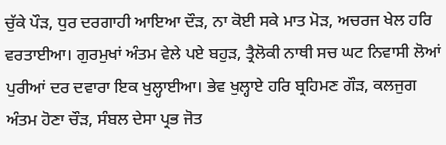ਚੁੱਕੇ ਪੌੜ, ਧੁਰ ਦਰਗਾਹੀ ਆਇਆ ਦੌੜ, ਨਾ ਕੋਈ ਸਕੇ ਮਾਤ ਮੋੜ, ਅਚਰਜ ਖੇਲ ਹਰਿ ਵਰਤਾਈਆ। ਗੁਰਮੁਖਾਂ ਅੰਤਮ ਵੇਲੇ ਪਏ ਬਹੁੜ, ਤ੍ਰੈਲੋਕੀ ਨਾਥੀ ਸਚ ਘਟ ਨਿਵਾਸੀ ਲੋਆਂ ਪੁਰੀਆਂ ਦਰ ਦਵਾਰਾ ਇਕ ਖੁਲ੍ਹਾਈਆ। ਭੇਵ ਖੁਲ੍ਹਾਏ ਹਰਿ ਬ੍ਰਹਿਮਣ ਗੌੜ, ਕਲਜੁਗ ਅੰਤਮ ਹੋਣਾ ਚੌੜ, ਸੰਬਲ ਦੇਸਾ ਪ੍ਰਭ ਜੋਤ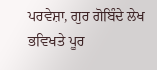ਪਰਵੇਸ਼ਾ, ਗੁਰ ਗੋਬਿੰਦੇ ਲੇਖ ਭਵਿਖਤੇ ਪੂਰ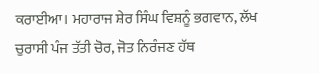ਕਰਾਈਆ। ਮਹਾਰਾਜ ਸ਼ੇਰ ਸਿੰਘ ਵਿਸ਼ਨੂੰ ਭਗਵਾਨ, ਲੱਖ ਚੁਰਾਸੀ ਪੰਜ ਤੱਤੀ ਚੋਰ, ਜੋਤ ਨਿਰੰਜਣ ਹੱਥ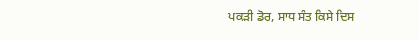ਪਕੜੀ ਡੋਰ, ਸਾਧ ਸੰਤ ਕਿਸੇ ਦਿਸ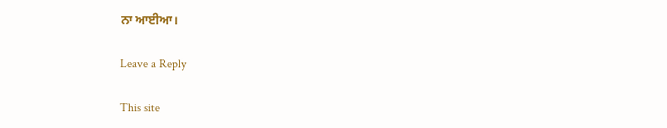ਨਾ ਆਈਆ।

Leave a Reply

This site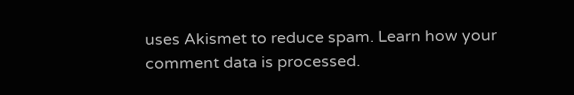uses Akismet to reduce spam. Learn how your comment data is processed.